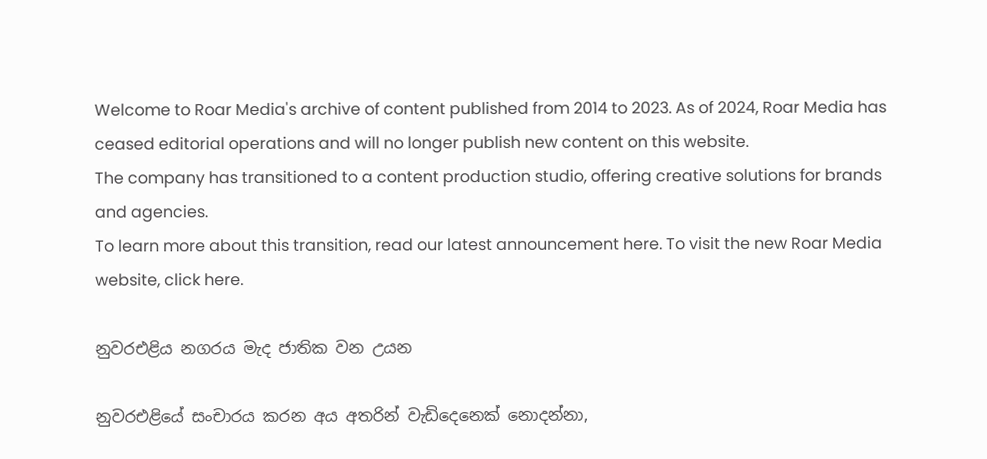Welcome to Roar Media's archive of content published from 2014 to 2023. As of 2024, Roar Media has ceased editorial operations and will no longer publish new content on this website.
The company has transitioned to a content production studio, offering creative solutions for brands and agencies.
To learn more about this transition, read our latest announcement here. To visit the new Roar Media website, click here.

නුවරඑළිය නගරය මැද ජාතික වන උයන

නුවරඑළියේ සංචාරය කරන අය අතරින් වැඩිදෙනෙක් නොදන්නා,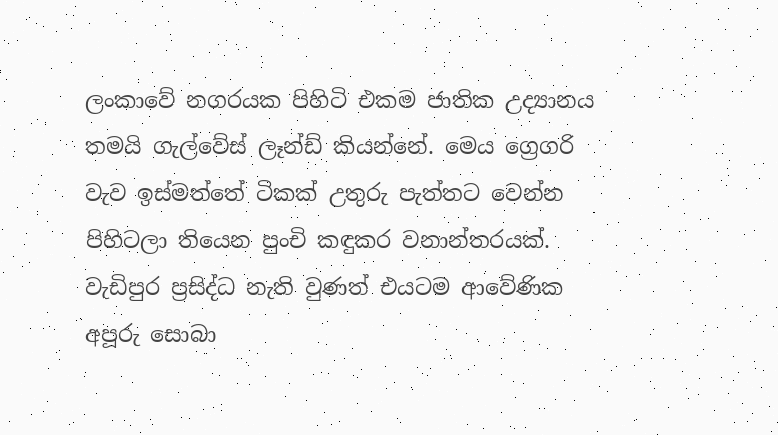ලංකාවේ නගරයක පිහිටි එකම ජාතික උද්‍යානය තමයි ගැල්වේස් ලෑන්ඩ් කියන්නේ. මෙය ග්‍රෙගරි වැව ඉස්මත්තේ ටිකක් උතුරු පැත්තට වෙන්න පිහිටලා තියෙන පුංචි කඳුකර වනාන්තරයක්. වැඩිපුර ප්‍රසිද්ධ නැති වුණත් එයටම ආවේණික අපූරු සොබා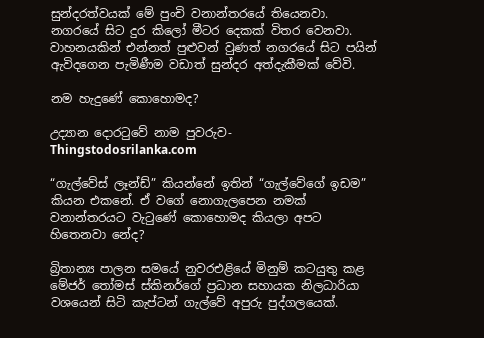සුන්දරත්වයක් මේ පුංචි වනාන්තරයේ තියෙනවා. නගරයේ සිට දුර කිලෝ මීටර දෙකක් විතර වෙනවා.  වාහනයකින් එන්නත් පුළුවන් වුණත් නගරයේ සිට පයින් ඇවිදගෙන පැමිණීම වඩාත් සුන්දර අත්දැකීමක් වේවි.

නම හැදුණේ කොහොමද?

උද්‍යාන දොරටුවේ නාම පුවරුව- Thingstodosrilanka.com

“ගැල්වේස් ලෑන්ඩ්” කියන්නේ ඉතින් “ගැල්වේගේ ඉඩම” කියන එකනේ. ඒ වගේ නොගැලපෙන නමක් වනාන්තරයට වැටුණේ කොහොමද කියලා අපට හිතෙනවා නේද?

බ්‍රිතාන්‍ය පාලන සමයේ නුවරඑළියේ මිනුම් කටයුතු කළ මේජර් තෝමස් ස්කිනර්ගේ ප්‍රධාන සහායක නිලධාරියා වශයෙන් සිටි කැප්ටන් ගැල්වේ අපුරු පුද්ගලයෙක්.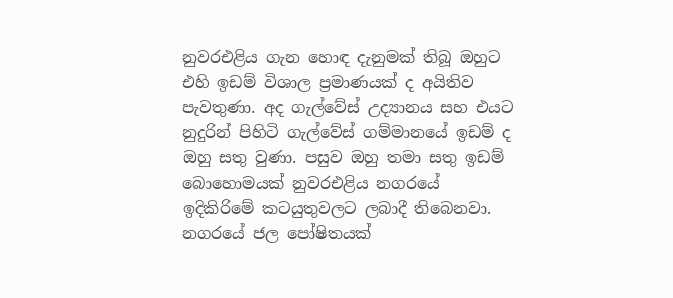නුවරඑළිය ගැන හොඳ දැනුමක් තිබූ ඔහුට එහි ඉඩම් විශාල ප්‍රමාණයක් ද අයිතිව පැවතුණා. අද ගැල්වේස් උද්‍යානය සහ එයට නුදුරින් පිහිටි ගැල්වේස් ගම්මානයේ ඉඩම් ද ඔහු සතු වුණා. පසුව ඔහු තමා සතු ඉඩම් බොහොමයක් නුවරඑළිය නගරයේ ඉදිකිරිමේ කටයුතුවලට ලබාදී තිබෙනවා. නගරයේ ජල පෝෂිතයක්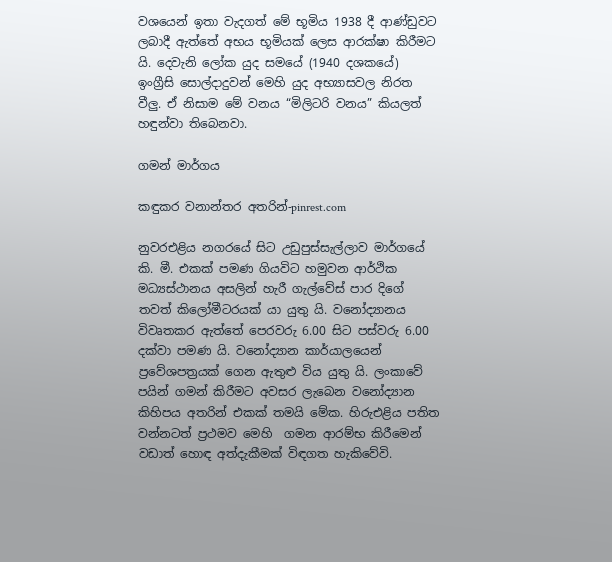වශයෙන් ඉතා වැදගත් මේ භූමිය 1938 දී ආණ්ඩුවට ලබාදී ඇත්තේ අභය භූමියක් ලෙස ආරක්ෂා කිරීමට යි. දෙවැනි ලෝක යුද සමයේ (1940 දශකයේ) ඉංග්‍රීසි සොල්දාදුවන් මෙහි යුද අභ්‍යාසවල නිරත වීලු. ඒ නිසාම මේ වනය “මිලිටරි වනය” කියලත් හඳුන්වා තිබෙනවා.

ගමන් මාර්ගය

කඳුකර වනාන්තර අතරින්-pinrest.com

නුවරඑළිය නගරයේ සිට උඩුපුස්සැල්ලාව මාර්ගයේ කි. මී. එකක් පමණ ගියවිට හමුවන ආර්ථික මධ්‍යස්ථානය අසලින් හැරී ගැල්වේස් පාර දිගේ තවත් කිලෝමීටරයක් යා යුතු යි. වනෝද්‍යානය විවෘතකර ඇත්තේ පෙරවරු 6.00 සිට පස්වරු 6.00 දක්වා පමණ යි. වනෝද්‍යාන කාර්යාලයෙන් ප්‍රවේශපත්‍රයක් ගෙන ඇතුළු විය යුතු යි. ලංකාවේ පයින් ගමන් කිරීමට අවසර ලැබෙන වනෝද්‍යාන කිහිපය අතරින් එකක් තමයි මේක. හිරුඑළිය පතිත වන්නටත් ප්‍රථමව මෙහි  ගමන ආරම්භ කිරීමෙන් වඩාත් හොඳ අත්දැකීමක් විඳගත හැකිවේවි.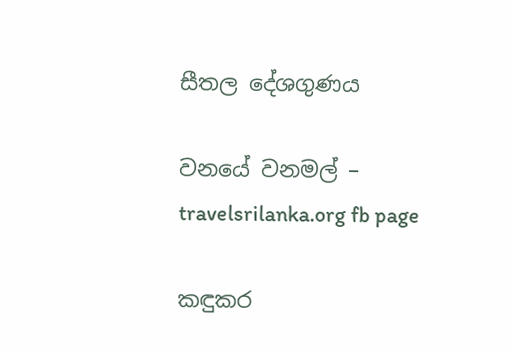සීතල දේශගුණය

වනයේ වනමල් – travelsrilanka.org fb page

කඳුකර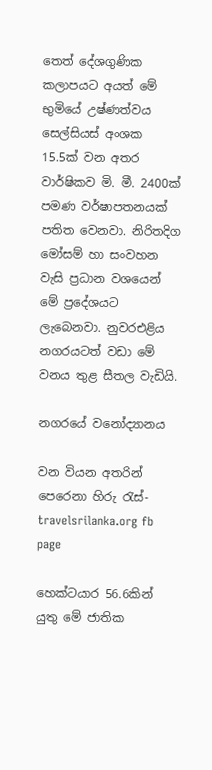තෙත් දේශගුණික කලාපයට අයත් මේ භුමියේ උෂ්ණත්වය සෙල්සියස් අංශක 15.5ක් වන අතර වාර්ෂිකව මි. මී. 2400ක් පමණ වර්ෂාපතනයක් පතිත වෙනවා. නිරිතදිග මෝසම් හා සංවහන වැසි ප්‍රධාන වශයෙන් මේ ප්‍රදේශයට ලැබෙනවා. නුවරඑළිය නගරයටත් වඩා මේ වනය තුළ සීතල වැඩියි.

නගරයේ වනෝද්‍යානය

වන වියන අතරින් පෙරෙනා හිරු රැස්- travelsrilanka.org fb page

හෙක්ටයාර 56.6කින් යුතු මේ ජාතික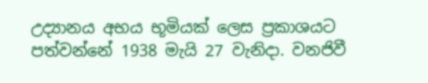උද්‍යානය අභය භූමියක් ලෙස ප්‍රකාශයට පත්වන්නේ 1938 මැයි 27 වැනිදා. වනජිවී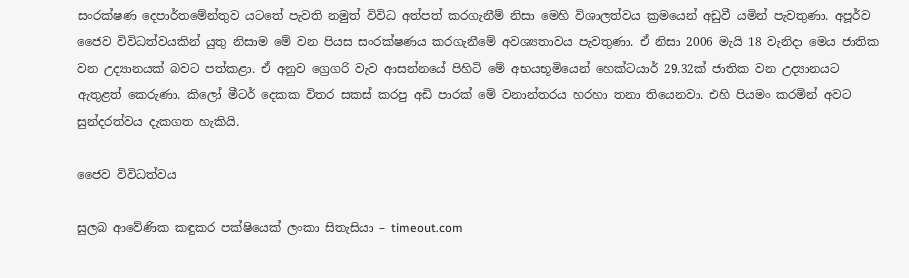සංරක්ෂණ දෙපාර්තමේන්තුව යටතේ පැවති නමුත් විවිධ අත්පත් කරගැනීම් නිසා මෙහි විශාලත්වය ක්‍රමයෙන් අඩුවී යමින් පැවතුණා. අපූර්ව ජෛව විවිධත්වයකින් යුතු නිසාම මේ වන පියස සංරක්ෂණය කරගැනීමේ අවශ්‍යතාවය පැවතුණා. ඒ නිසා 2006 මැයි 18 වැනිදා මෙය ජාතික වන උද්‍යානයක් බවට පත්කළා. ඒ අනුව ග්‍රෙගරි වැව ආසන්නයේ පිහිටි මේ අභයභූමියෙන් හෙක්ටයාර් 29.32ක් ජාතික වන උද්‍යානයට ඇතුළත් කෙරුණා. කිලෝ මීටර් දෙකක විතර සකස් කරපු අඩි පාරක් මේ වනාන්තරය හරහා තනා තියෙනවා. එහි පියමං කරමින් අවට සුන්දරත්වය දැකගත හැකියි.

ජෛව විවිධත්වය

සුලබ ආවේණික කඳුකර පක්ෂියෙක් ලංකා සිතැසියා – timeout.com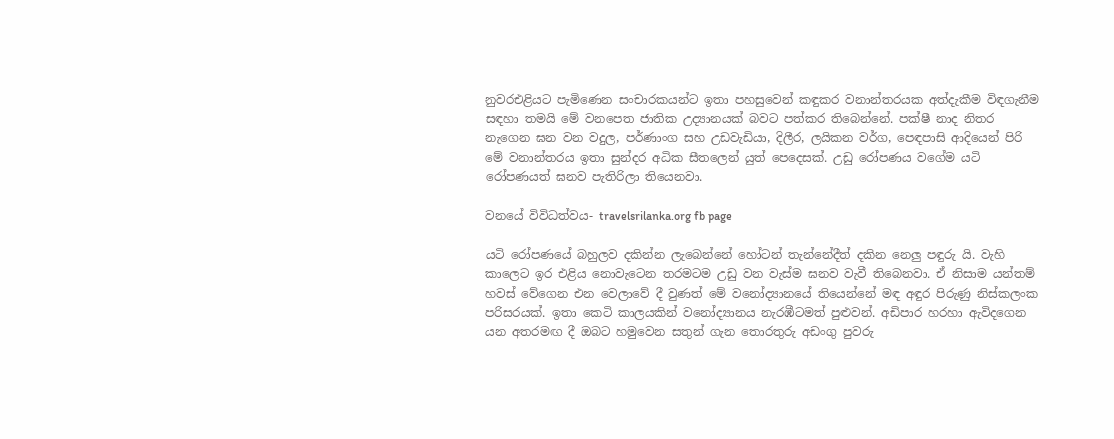නුවරඑළියට පැමිණෙන සංචාරකයන්ට ඉතා පහසුවෙන් කඳුකර වනාන්තරයක අත්දැකීම විඳගැනීම සඳහා තමයි මේ වනපෙත ජාතික උද්‍යානයක් බවට පත්කර තිබෙන්නේ. පක්ෂී නාද නිතර නැගෙන ඝන වන වදුල, පර්ණාංග සහ උඩවැඩියා, දිලීර, ලයිකන වර්ග, පෙඳපාසි ආදියෙන් පිරි මේ වනාන්තරය ඉතා සුන්දර අධික සීතලෙන් යුත් පෙදෙසක්. උඩු රෝපණය වගේම යටි රෝපණයත් ඝනව පැතිරිලා තියෙනවා.

වනයේ විවිධත්වය- travelsrilanka.org fb page

යටි රෝපණයේ බහුලව දකින්න ලැබෙන්නේ හෝටන් තැන්නේදීත් දකින නෙලු පඳුරු යි. වැහි කාලෙට ඉර එළිය නොවැටෙන තරමටම උඩු වන වැස්ම ඝනව වැවී තිබෙනවා. ඒ නිසාම යන්තම් හවස් වේගෙන එන වෙලාවේ දී වුණත් මේ වනෝද්‍යානයේ තියෙන්නේ මඳ අඳුර පිරුණු නිස්කලංක පරිසරයක්. ඉතා කෙටි කාලයකින් වනෝද්‍යානය නැරඹීටමත් පුළුවන්. අඩිපාර හරහා ඇවිදගෙන යන අතරමඟ දී ඔබට හමුවෙන සතුන් ගැන තොරතුරු අඩංගු පුවරු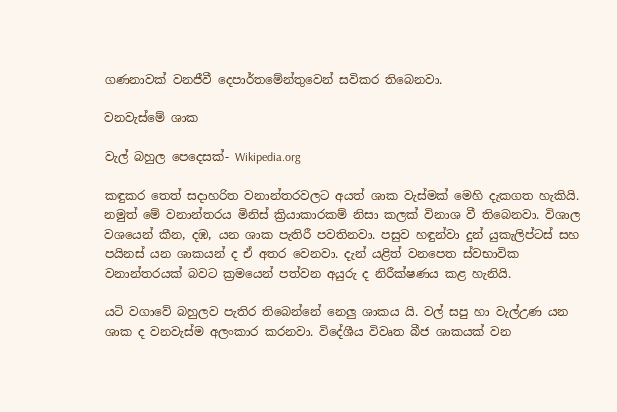ගණනාවක් වනජීවී දෙපාර්තමේන්තුවෙන් සවිකර තිබෙනවා.

වනවැස්මේ ශාක

වැල් බහුල පෙදෙසක්- Wikipedia.org

කඳුකර තෙත් සදාහරිත වනාන්තරවලට අයත් ශාක වැස්මක් මෙහි දැකගත හැකියි. නමුත් මේ වනාන්තරය මිනිස් ක්‍රියාකාරකම් නිසා කලක් විනාශ වී තිබෙනවා. විශාල වශයෙන් කීන, දඹ, යන ශාක පැතිරී පවතිනවා. පසුව හඳුන්වා දුන් යුකැලිප්ටස් සහ පයිනස් යන ශාකයන් ද ඒ අතර වෙනවා. දැන් යළිත් වනපෙත ස්වභාවික වනාන්තරයක් බවට ක්‍රමයෙන් පත්වන අයුරු ද නිරීක්ෂණය කළ හැනියි.

යටි වගාවේ බහුලව පැතිර තිබෙන්නේ නෙලු ශාකය යි. වල් සපු හා වැල්උණ යන ශාක ද වනවැස්ම අලංකාර කරනවා. විදේශීය විවෘත බීජ ශාකයක් වන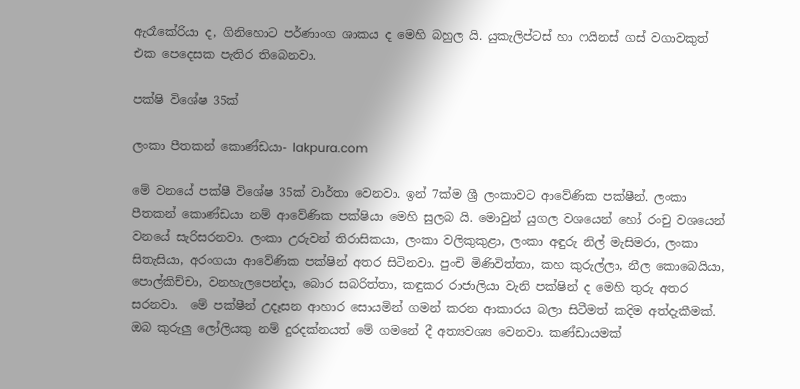ඇරෑකේරියා ද, ගිනිහොට පර්ණාංග ශාකය ද මෙහි බහුල යි. යුකැලිප්ටස් හා ෆයිනස් ගස් වගාවකුත් එක පෙදෙසක පැතිර තිබෙනවා.

පක්ෂි විශේෂ 35ක්

ලංකා පීතකන් කොණ්ඩයා- lakpura.com

මේ වනයේ පක්ෂී විශේෂ 35ක් වාර්තා වෙනවා. ඉන් 7ක්ම ශ්‍රී ලංකාවට ආවේණික පක්ෂීන්. ලංකා පීතකන් කොණ්ඩයා නම් ආවේණික පක්ෂියා මෙහි සුලබ යි. මොවුන් යුගල වශයෙන් හෝ රංචු වශයෙන් වනයේ සැරිසරනවා. ලංකා උරුවන් තිරාසිකයා, ලංකා වලිකුකුළා, ලංකා අඳුරු නිල් මැසිමරා, ලංකා සිතැසියා, අරංගයා ආවේණික පක්ෂින් අතර සිටිනවා. පුංචි මිණිවිත්තා, කහ කුරුල්ලා, නීල කොබෙයියා,  පොල්කිච්චා, වනහැලපෙන්දා, බොර සබරිත්තා, කඳුකර රාජාලියා වැනි පක්ෂින් ද මෙහි තුරු අතර සරනවා.  මේ පක්ෂීන් උදෑසන ආහාර සොයමින් ගමන් කරන ආකාරය බලා සිටීමත් කදිම අත්දැකීමක්. ඔබ කුරුලු ලෝලියකු නම් දුරදක්නයත් මේ ගමනේ දී අත්‍යවශ්‍ය වෙනවා. කණ්ඩායමක්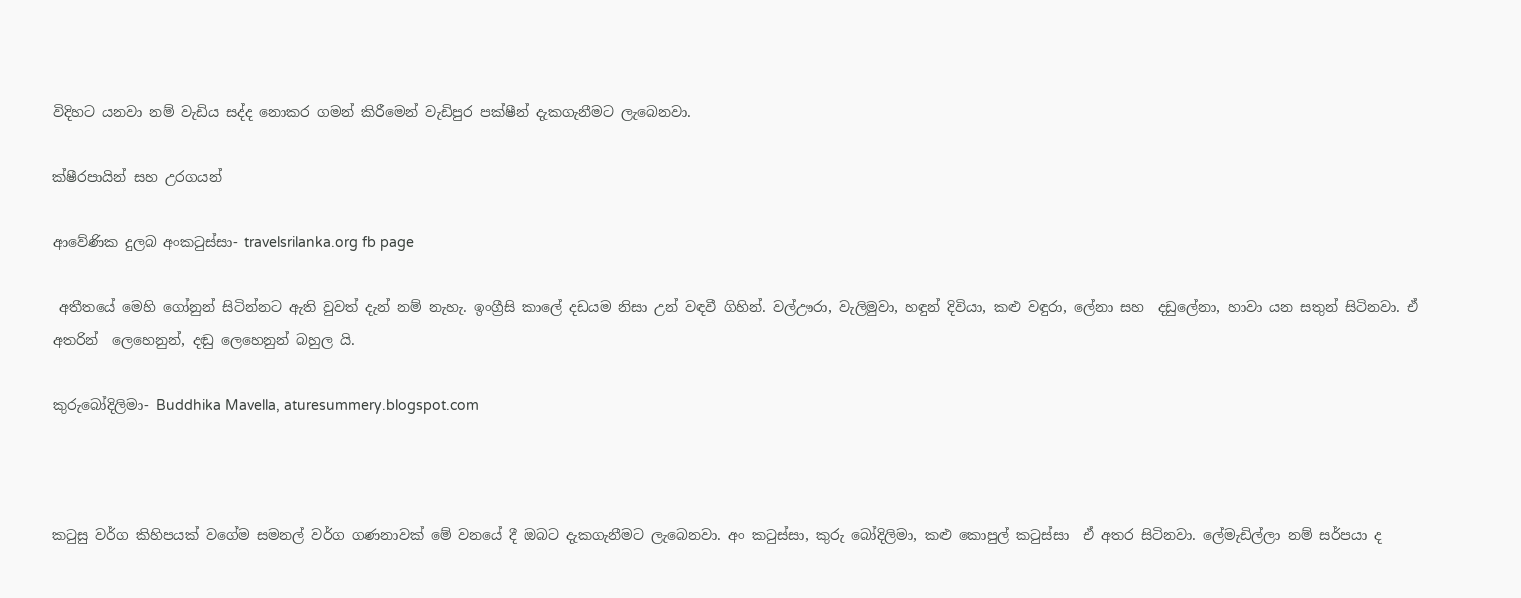විදිහට යනවා නම් වැඩිය සද්ද නොකර ගමන් කිරීමෙන් වැඩිපුර පක්ෂීන් දැකගැනීමට ලැබෙනවා.

ක්ෂීරපායින් සහ උරගයන්

ආවේණික දුලබ අංකටුස්සා- travelsrilanka.org fb page

 අතීතයේ මෙහි ගෝනුන් සිටින්නට ඇති වුවත් දැන් නම් නැහැ. ඉංග්‍රීසි කාලේ දඩයම නිසා උන් වඳවී ගිහින්. වල්ඌරා, වැලිමුවා, හඳුන් දිවියා, කළු වඳුරා, ලේනා සහ  දඩුලේනා, හාවා යන සතුන් සිටිනවා. ඒ අතරින්  ලෙහෙනුන්, දඬු ලෙහෙනුන් බහුල යි.

කුරුබෝදිලිමා- Buddhika Mavella, aturesummery.blogspot.com



කටුසු වර්ග කිහිපයක් වගේම සමනල් වර්ග ගණනාවක් මේ වනයේ දී ඔබට දැකගැනීමට ලැබෙනවා. අං කටුස්සා, කුරු බෝදිලිමා, කළු කොපුල් කටුස්සා  ඒ අතර සිටිනවා. ලේමැඩිල්ලා නම් සර්පයා ද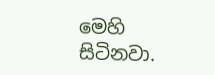මෙහි සිටිනවා.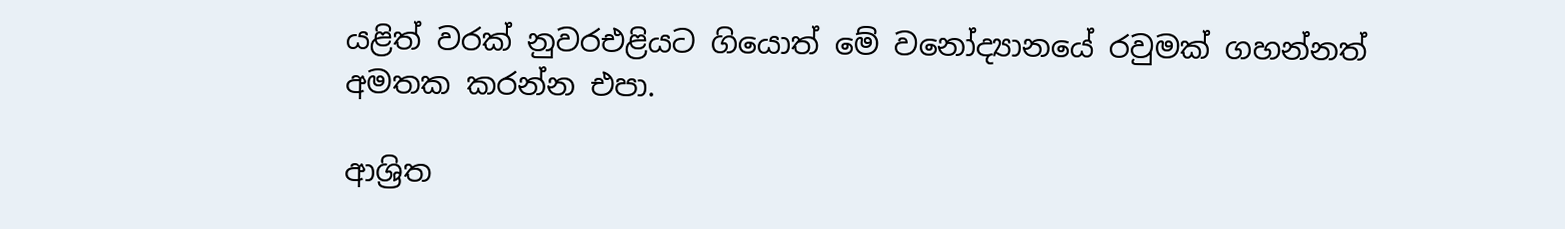යළිත් වරක් නුවරඑළියට ගියොත් මේ වනෝද්‍යානයේ රවුමක් ගහන්නත් අමතක කරන්න එපා.

ආශ්‍රිත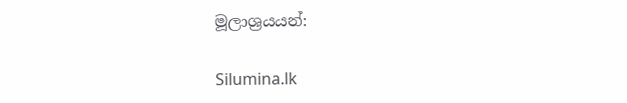මූලාශ්‍රයයන්:

Silumina.lk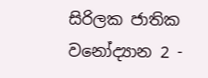සිරිලක ජාතික වනෝද්‍යාන 2 -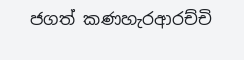ජගත් කණහැරආරච්චි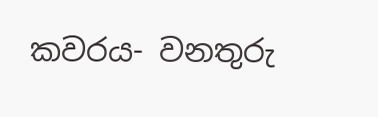කවරය- වනතුරු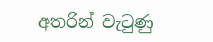අතරින් වැටුණු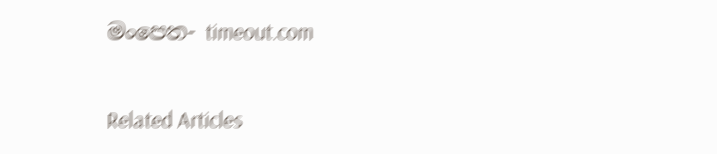මංපෙත- timeout.com

Related Articles